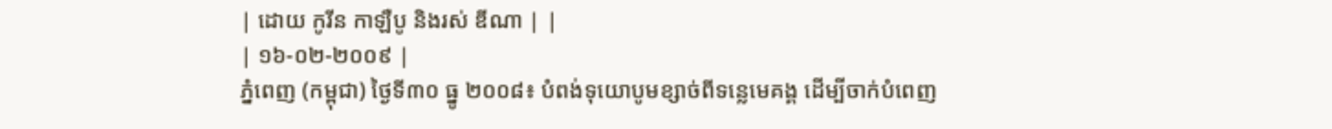| ដោយ កូរីន កាឡឺបូ និងរស់ ឌីណា | |
| ១៦-០២-២០០៩ |
ភ្នំពេញ (កម្ពុជា) ថ្ងៃទី៣០ ធ្នូ ២០០៨៖ បំពង់ទុយោបូមខ្សាច់ពីទន្លេមេគង្គ ដើម្បីចាក់បំពេញ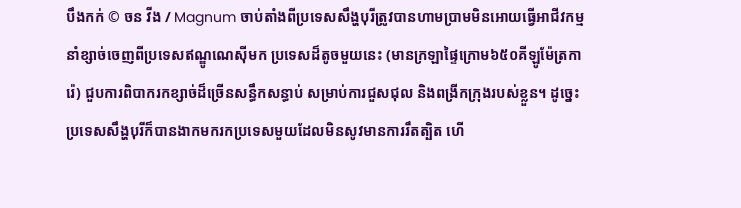បឹងកក់ © ចន វីង / Magnum ចាប់តាំងពីប្រទេសសឹង្ហបុរីត្រូវបានហាមប្រាមមិនអោយធ្វើអាជីវកម្មនាំខ្សាច់ចេញពីប្រទេសឥណ្ឌូណេស៊ីមក ប្រទេសដ៏តូចមួយនេះ (មានក្រឡាផ្ទៃក្រោម៦៥០គីឡូម៉ែត្រការ៉េ) ជួបការពិបាករកខ្សាច់ដ៏ច្រើនសន្ធឹកសន្ធាប់ សម្រាប់ការជួសជុល និងពង្រីកក្រុងរបស់ខ្លួន។ ដូច្នេះ ប្រទេសសឹង្ហបុរីក៏បានងាកមករកប្រទេសមួយដែលមិនសូវមានការរឹតត្បិត ហើ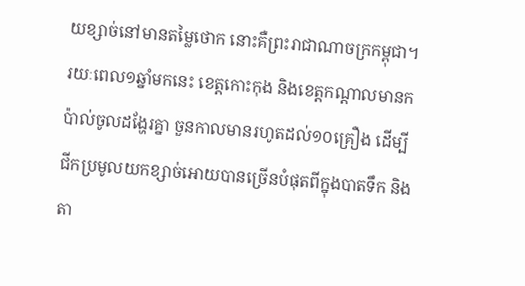យខ្សាច់នៅមានតម្លៃថោក នោះគឺព្រះរាជាណាចក្រកម្ពុជា។ រយៈពេល១ឆ្នាំមកនេះ ខេត្តកោះកុង និងខេត្តកណ្តាលមានកប៉ាល់ចូលដង្ហែរគ្នា ចួនកាលមានរហូតដល់១០គ្រឿង ដើម្បីជីកប្រមូលយកខ្សាច់អោយបានច្រើនបំផុតពីក្នុងបាតទឹក និងតា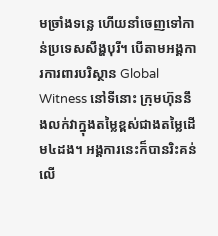មច្រាំងទន្លេ ហើយនាំចេញទៅកាន់ប្រទេសសឹង្ហបុរី។ បើតាមអង្គការការពារបរិស្ថាន Global Witness នៅទីនោះ ក្រុមហ៊ុននឹងលក់វាក្នុងតម្លៃខ្ពស់ជាងតម្លៃដើម៤ដង។ អង្គការនេះក៏បានរិះគន់លើ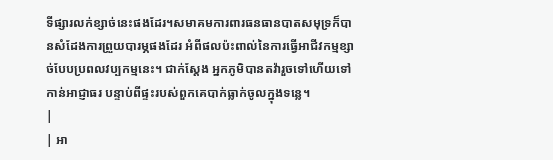ទីផ្សារលក់ខ្សាច់នេះផងដែរ។សមាគមការពារធនធានបាតសមុទ្រក៏បានសំដែងការព្រួយបារម្ភផងដែរ អំពីផលប៉ះពាល់នៃការធ្វើអាជីវកម្មខ្សាច់បែបប្រពលវប្បកម្មនេះ។ ជាក់ស្តែង អ្នកភូមិបានតវ៉ារួចទៅហើយទៅកាន់អាជ្ញាធរ បន្ទាប់ពីផ្ទះរបស់ពួកគេបាក់ធ្លាក់ចូលក្នុងទន្លេ។
|
| អា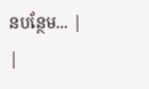នបន្ថែម... |
|